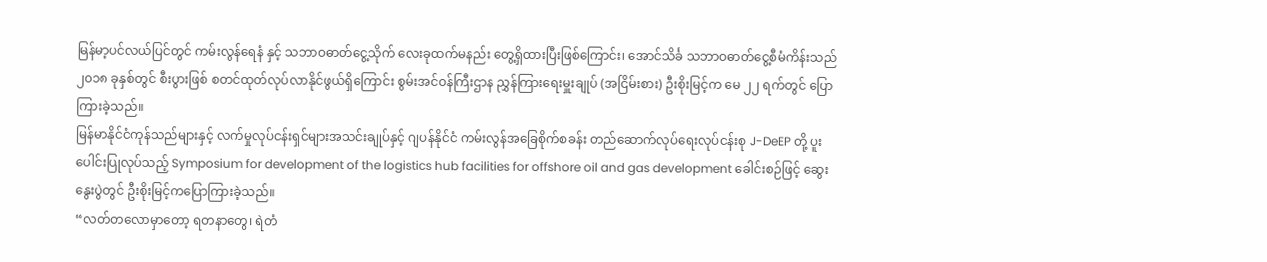မြန်မာ့ပင်လယ်ပြင်တွင် ကမ်းလွန်ရေနံ နှင့် သဘာဝဓာတ်ငွေ့သိုက် လေးခုထက်မနည်း တွေ့ရှိထားပြီးဖြစ်ကြောင်း၊ အောင်သိင်္ခ သဘာဝဓာတ်ငွေ့စီမံကိန်းသည် ၂၀၁၈ ခုနှစ်တွင် စီးပွားဖြစ် စတင်ထုတ်လုပ်လာနိုင်ဖွယ်ရှိကြောင်း စွမ်းအင်ဝန်ကြီးဌာန ညွှန်ကြားရေးမှူးချုပ် (အငြိမ်းစား) ဦးစိုးမြင့်က မေ ၂၂ ရက်တွင် ပြောကြားခဲ့သည်။
မြန်မာနိုင်ငံကုန်သည်များနှင့် လက်မှုလုပ်ငန်းရှင်များအသင်းချုပ်နှင့် ဂျပန်နိုင်ငံ ကမ်းလွန်အခြေစိုက်စခန်း တည်ဆောက်လုပ်ရေးလုပ်ငန်းစု J-DeEP တို့ ပူးပေါင်းပြုလုပ်သည့် Symposium for development of the logistics hub facilities for offshore oil and gas development ခေါင်းစဉ်ဖြင့် ဆွေးနွေးပွဲတွင် ဦးစိုးမြင့်ကပြောကြားခဲ့သည်။
“လတ်တလောမှာတော့ ရတနာတွေ၊ ရဲတံ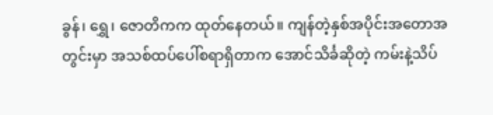ခွန်၊ ရွှေ၊ ဇောတိကက ထုတ်နေတယ်။ ကျန်တဲ့နှစ်အပိုင်းအတောအတွင်းမှာ အသစ်ထပ်ပေါ်စရာရှိတာက အောင်သိင်္ခဆိုတဲ့ ကမ်းနဲ့သိပ်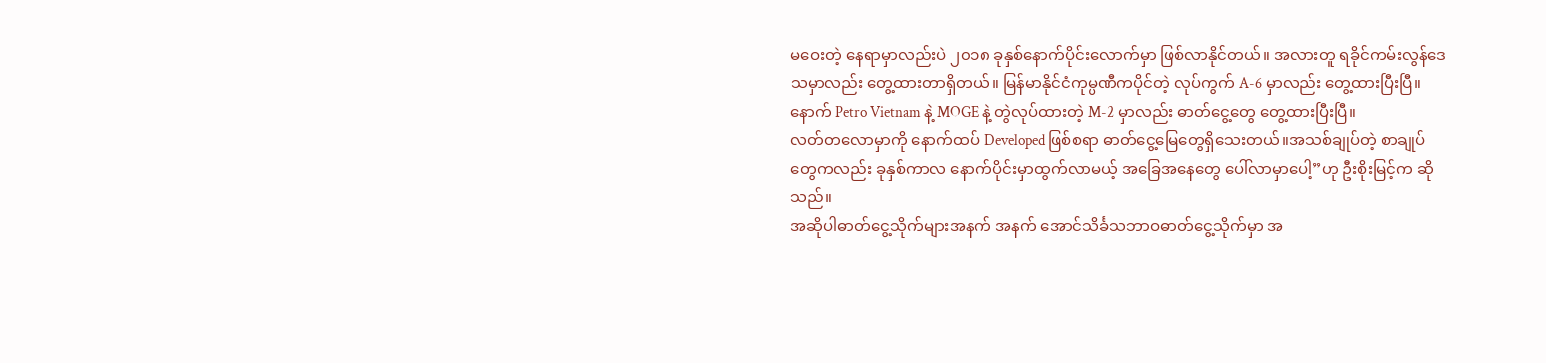မဝေးတဲ့ နေရာမှာလည်းပဲ ၂၀၁၈ ခုနှစ်နောက်ပိုင်းလောက်မှာ ဖြစ်လာနိုင်တယ်။ အလားတူ ရခိုင်ကမ်းလွန်ဒေသမှာလည်း တွေ့ထားတာရှိတယ်။ မြန်မာနိုင်ငံကုမ္ပဏီကပိုင်တဲ့ လုပ်ကွက် A-6 မှာလည်း တွေ့ထားပြီးပြီ။ နောက် Petro Vietnam နဲ့ MOGE နဲ့ တွဲလုပ်ထားတဲ့ M-2 မှာလည်း ဓာတ်ငွေ့တွေ တွေ့ထားပြီးပြီ။
လတ်တလောမှာကို နောက်ထပ် Developed ဖြစ်စရာ ဓာတ်ငွေ့မြေတွေရှိသေးတယ်။အသစ်ချုပ်တဲ့ စာချုပ်တွေကလည်း ခုနှစ်ကာလ နောက်ပိုင်းမှာထွက်လာမယ့် အခြေအနေတွေ ပေါ်လာမှာပေါ့”ဟု ဦးစိုးမြင့်က ဆိုသည်။
အဆိုပါဓာတ်ငွေ့သိုက်များအနက် အနက် အောင်သိင်္ခသဘာဝဓာတ်ငွေ့သိုက်မှာ အ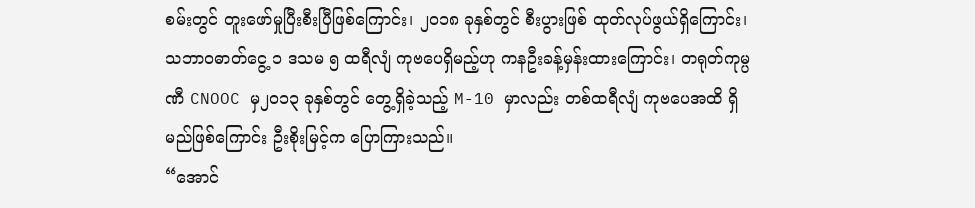စမ်းတွင် တူးဖော်မှုပြီးစီးပြီဖြစ်ကြောင်း၊ ၂၀၁၈ ခုနှစ်တွင် စီးပွားဖြစ် ထုတ်လုပ်ဖွယ်ရှိကြောင်း၊ သဘာဝဓာတ်ငွေ့ ၁ ဒသမ ၅ ထရီလျံ ကုဗပေရှိမည့်ဟု ကနဦးခန့်မှန်းထားကြောင်း၊ တရုတ်ကုမ္ပဏီ CNOOC မှ၂၀၁၃ ခုနှစ်တွင် တွေ့ရှိခဲ့သည့် M-10 မှာလည်း တစ်ထရီလျံ ကုဗပေအထိ ရှိမည်ဖြစ်ကြောင်း ဦးစိုးမြင့်က ပြောကြားသည်။
“အောင်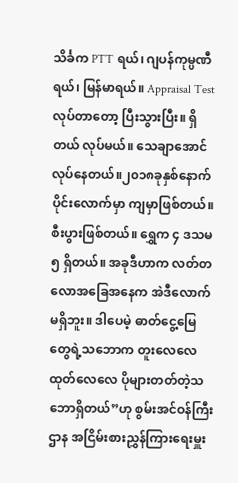သိင်္ခက PTT ရယ်၊ ဂျပန်ကုမ္ပဏီရယ်၊ မြန်မာရယ်။ Appraisal Test လုပ်တာတော့ ပြီးသွားပြီး။ ရှိတယ် လုပ်မယ်။ သေချာအောင်လုပ်နေတယ်။၂၀၁၈ခုနှစ်နောက်ပိုင်းလောက်မှာ ကျမှာဖြစ်တယ်။ စီးပွားဖြစ်တယ်။ ရွှေက ၄ ဒသမ ၅ ရှိတယ်။ အခုဒီဟာက လတ်တလောအခြေအနေက အဲဒီလောက်မရှိဘူး။ ဒါပေမဲ့ ဓာတ်ငွေ့မြေတွေရဲ့သဘောက တူးလေလေ ထုတ်လေလေ ပိုများတတ်တဲ့သဘောရှိတယ်”ဟု စွမ်းအင်ဝန်ကြီးဌာန အငြိမ်းစားညွှန်ကြားရေးမှူး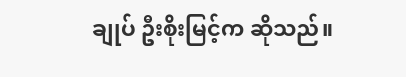ချုပ် ဦးစိုးမြင့်က ဆိုသည်။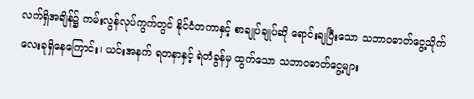လက်ရှိအချိန်၌ ကမ်းလွန်လုပ်ကွက်တွင် နိုင်ငံတကာနှင့် စာချုပ်ချုပ်ဆို ရောင်းချပြီးသော သဘာဝဓာတ်ငွေ့သိုက် လေးခုရှိနေကြောင်း၊ ယင်းအနက် ရတနာနှင့် ရဲတံခွန်မှ ထွက်သော သဘာဝဓာတ်ငွေ့များ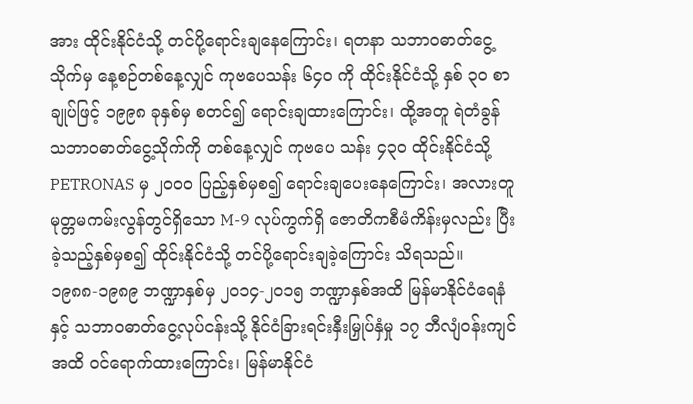အား ထိုင်းနိုင်ငံသို့ တင်ပို့ရောင်းချနေကြောင်း၊ ရတနာ သဘာဝဓာတ်ငွေ့သိုက်မှ နေ့စဉ်တစ်နေ့လျှင် ကုဗပေသန်း ၆၄၀ ကို ထိုင်းနိုင်ငံသို့ နှစ် ၃၀ စာချုပ်ဖြင့် ၁၉၉၈ ခုနှစ်မှ စတင်၍ ရောင်းချထားကြောင်း၊ ထို့အတူ ရဲတံခွန် သဘာဝဓာတ်ငွေ့သိုက်ကို တစ်နေ့လျှင် ကုဗပေ သန်း ၄၃၀ ထိုင်းနိုင်ငံသို့ PETRONAS မှ ၂၀၀၀ ပြည့်နှစ်မှစ၍ ရောင်းချပေးနေကြောင်း၊ အလားတူ မုတ္တမကမ်းလွန်တွင်ရှိသော M-9 လုပ်ကွက်ရှိ ဇောတိကစီမံကိန်းမှလည်း ပြီးခဲ့သည့်နှစ်မှစ၍ ထိုင်းနိုင်ငံသို့ တင်ပို့ရောင်းချခဲ့ကြောင်း သိရသည်။
၁၉၈၈-၁၉၈၉ ဘဏ္ဍာနှစ်မှ ၂၀၁၄-၂၀၁၅ ဘဏ္ဍာနှစ်အထိ မြန်မာနိုင်ငံရေနံနှင့် သဘာဝဓာတ်ငွေ့လုပ်ငန်းသို့ နိုင်ငံခြားရင်းနှီးမြှုပ်နှံမှု ၁၇ ဘီလျံဝန်းကျင်အထိ ဝင်ရောက်ထားကြောင်း၊ မြန်မာနိုင်ငံ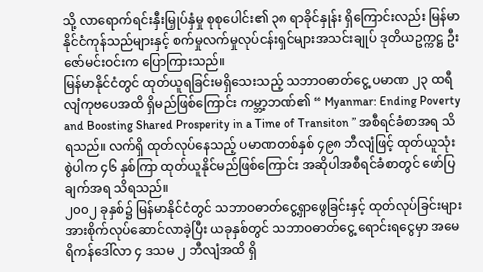သို့ လာရောက်ရင်းနှီးမြှုပ်နှံမှု စုစုပေါင်း၏ ၃၈ ရာခိုင်နှုန်း ရှိကြောင်းလည်း မြန်မာနိုင်ငံကုန်သည်များနှင့် စက်မှုလက်မှုလုပ်ငန်းရှင်များအသင်းချုပ် ဒုတိယဥက္ကဋ္ဌ ဦးဇော်မင်းဝင်းက ပြောကြားသည်။
မြန်မာနိုင်ငံတွင် ထုတ်ယူရခြင်းမရှိသေးသည့် သဘာဝဓာတ်ငွေ့ ပမာဏ ၂၃ ထရီလျံကုဗပေအထိ ရှိမည်ဖြစ်ကြောင်း ကမ္ဘာ့ဘဏ်၏ “ Myanmar: Ending Poverty and Boosting Shared Prosperity in a Time of Transiton ” အစီရင်ခံစာအရ သိရသည်။ လက်ရှိ ထုတ်လုပ်နေသည့် ပမာဏတစ်နှစ် ၄၉၈ ဘီလျံဖြင့် ထုတ်ယူသုံးစွဲပါက ၄၆ နှစ်ကြာ ထုတ်ယူနိုင်မည်ဖြစ်ကြောင်း အဆိုပါအစီရင်ခံစာတွင် ဖော်ပြချက်အရ သိရသည်။
၂၀၀၂ ခုနှစ်၌ မြန်မာနိုင်ငံတွင် သဘာဝဓာတ်ငွေ့ရှာဖွေခြင်းနှင့် ထုတ်လုပ်ခြင်းများ အားစိုက်လုပ်ဆောင်လာခဲ့ပြီး ယခုနှစ်တွင် သဘာဝဓာတ်ငွေ့ ရောင်းရငွေမှာ အမေရိကန်ဒေါ်လာ ၄ ဒသမ ၂ ဘီလျံအထိ ရှိ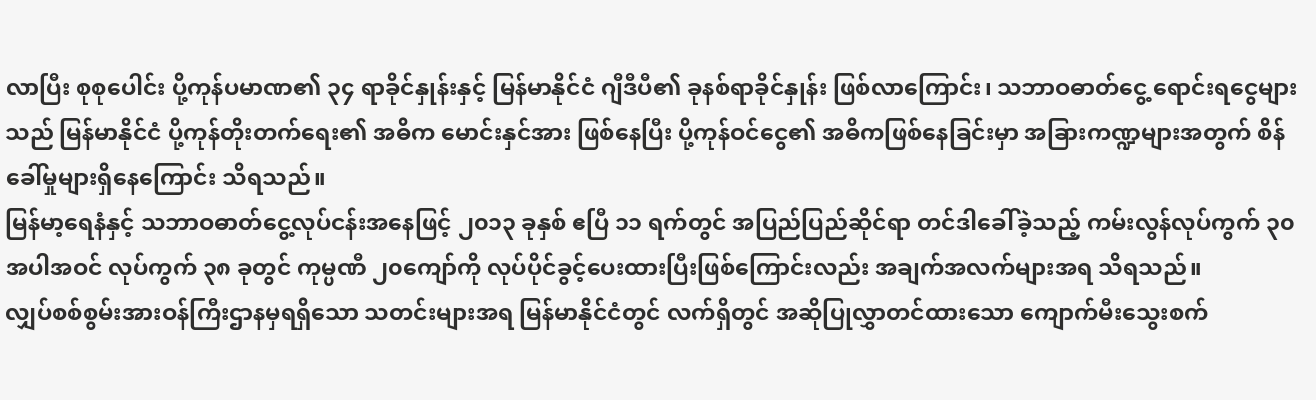လာပြီး စုစုပေါင်း ပို့ကုန်ပမာဏ၏ ၃၄ ရာခိုင်နှုန်းနှင့် မြန်မာနိုင်ငံ ဂျီဒီပီ၏ ခုနစ်ရာခိုင်နှုန်း ဖြစ်လာကြောင်း၊ သဘာဝဓာတ်ငွေ့ ရောင်းရငွေများသည် မြန်မာနိုင်ငံ ပို့ကုန်တိုးတက်ရေး၏ အဓိက မောင်းနှင်အား ဖြစ်နေပြီး ပို့ကုန်ဝင်ငွေ၏ အဓိကဖြစ်နေခြင်းမှာ အခြားကဏ္ဍများအတွက် စိန်ခေါ်မှုများရှိနေကြောင်း သိရသည်။
မြန်မာ့ရေနံနှင့် သဘာဝဓာတ်ငွေ့လုပ်ငန်းအနေဖြင့် ၂၀၁၃ ခုနှစ် ဧပြီ ၁၁ ရက်တွင် အပြည်ပြည်ဆိုင်ရာ တင်ဒါခေါ်ခဲ့သည့် ကမ်းလွန်လုပ်ကွက် ၃၀ အပါအဝင် လုပ်ကွက် ၃၈ ခုတွင် ကုမ္ပဏီ ၂၀ကျော်ကို လုပ်ပိုင်ခွင့်ပေးထားပြီးဖြစ်ကြောင်းလည်း အချက်အလက်များအရ သိရသည်။
လျှပ်စစ်စွမ်းအားဝန်ကြီးဌာနမှရရှိသော သတင်းများအရ မြန်မာနိုင်ငံတွင် လက်ရှိတွင် အဆိုပြုလွှာတင်ထားသော ကျောက်မီးသွေးစက်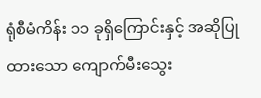ရုံစီမံကိန်း ၁၁ ခုရှိကြောင်းနှင့် အဆိုပြုထားသော ကျောက်မီးသွေး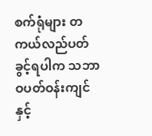စက်ရုံများ တကယ်လည်ပတ်ခွင့်ရပါက သဘာဝပတ်ဝန်းကျင်နှင့်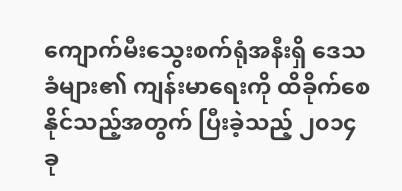ကျောက်မီးသွေးစက်ရုံအနီးရှိ ဒေသခံများ၏ ကျန်းမာရေးကို ထိခိုက်စေနိုင်သည့်အတွက် ပြီးခဲ့သည့် ၂၀၁၄ ခု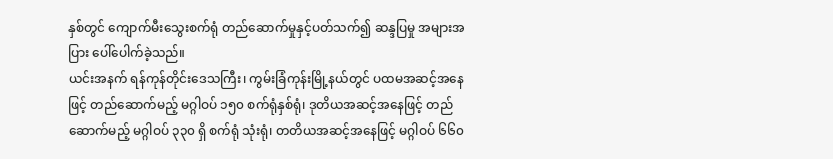နှစ်တွင် ကျောက်မီးသွေးစက်ရုံ တည်ဆောက်မှုနှင့်ပတ်သက်၍ ဆန္ဒပြမှု အများအပြား ပေါ်ပေါက်ခဲ့သည်။
ယင်းအနက် ရန်ကုန်တိုင်းဒေသကြီး၊ ကွမ်းခြံကုန်းမြို့နယ်တွင် ပထမအဆင့်အနေဖြင့် တည်ဆောက်မည့် မဂ္ဂါဝပ် ၁၅၀ စက်ရုံနှစ်ရုံ၊ ဒုတိယအဆင့်အနေဖြင့် တည်ဆောက်မည့် မဂ္ဂါဝပ် ၃၃၀ ရှိ စက်ရုံ သုံးရုံ၊ တတိယအဆင့်အနေဖြင့် မဂ္ဂါဝပ် ၆၆၀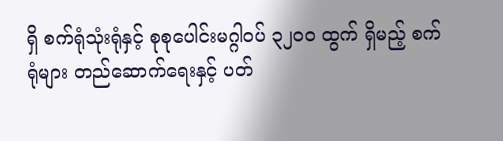ရှိ စက်ရုံသုံးရုံနှင့် စုစုပေါင်းမဂ္ဂါဝပ် ၃၂၀၀ ထွက် ရှိမည့် စက်ရုံများ တည်ဆောက်ရေးနှင့် ပတ်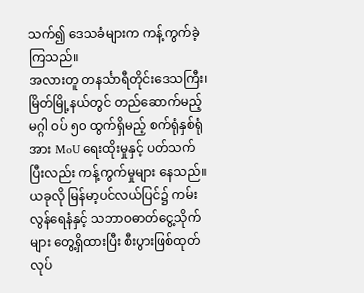သက်၍ ဒေသခံများက ကန့်ကွက်ခဲ့ကြသည်။
အလားတူ တနင်္သာရီတိုင်းဒေသကြီး၊ မြိတ်မြို့နယ်တွင် တည်ဆောက်မည့် မဂ္ဂါ ဝပ် ၅၀ ထွက်ရှိမည့် စက်ရုံနှစ်ရုံအား MoU ရေးထိုးမှုနှင့် ပတ်သက်ပြီးလည်း ကန့်ကွက်မှုများ နေသည်။ ယခုလို မြန်မာ့ပင်လယ်ပြင်၌ ကမ်းလွန်ရေနံနှင့် သဘာဝဓာတ်ငွေ့သိုက်များ တွေ့ရှိထားပြီး စီးပွားဖြစ်ထုတ်လုပ်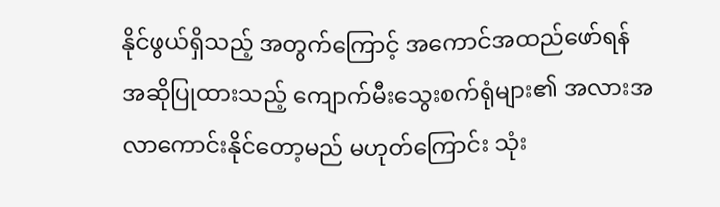နိုင်ဖွယ်ရှိသည့် အတွက်ကြောင့် အကောင်အထည်ဖော်ရန် အဆိုပြုထားသည့် ကျောက်မီးသွေးစက်ရုံများ၏ အလားအလာကောင်းနိုင်တော့မည် မဟုတ်ကြောင်း သုံး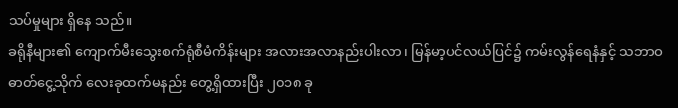သပ်မှုများ ရှိနေ သည်။
ခရိုနီများ၏ ကျောက်မီးသွေးစက်ရုံစီမံကိန်းများ အလားအလာနည်းပါးလာ၊ မြန်မာ့ပင်လယ်ပြင်၌ ကမ်းလွန်ရေနံနှင့် သဘာဝဓာတ်ငွေ့သိုက် လေးခုထက်မနည်း တွေ့ရှိထားပြီး ၂၀၁၈ ခု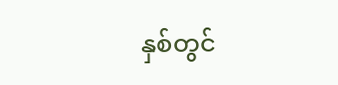နှစ်တွင်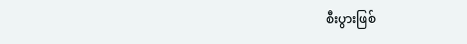စီးပွားဖြစ်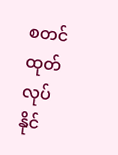စတင်ထုတ်လုပ်နိုင်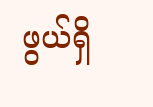ဖွယ်ရှိ